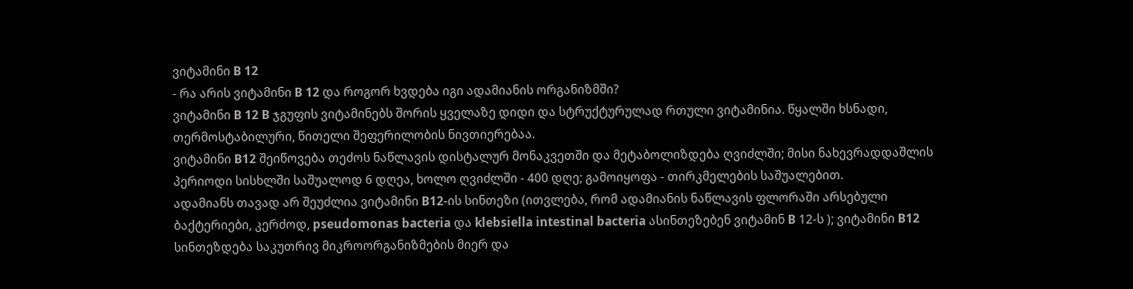ვიტამინი B 12
- რა არის ვიტამინი B 12 და როგორ ხვდება იგი ადამიანის ორგანიზმში?
ვიტამინი B 12 B ჯგუფის ვიტამინებს შორის ყველაზე დიდი და სტრუქტურულად რთული ვიტამინია. წყალში ხსნადი, თერმოსტაბილური, წითელი შეფერილობის ნივთიერებაა.
ვიტამინი B12 შეიწოვება თეძოს ნაწლავის დისტალურ მონაკვეთში და მეტაბოლიზდება ღვიძლში; მისი ნახევრადდაშლის პერიოდი სისხლში საშუალოდ 6 დღეა, ხოლო ღვიძლში - 400 დღე; გამოიყოფა - თირკმელების საშუალებით.
ადამიანს თავად არ შეუძლია ვიტამინი B12-ის სინთეზი (ითვლება, რომ ადამიანის ნაწლავის ფლორაში არსებული ბაქტერიები, კერძოდ, pseudomonas bacteria და klebsiella intestinal bacteria ასინთეზებენ ვიტამინ B 12-ს ); ვიტამინი B12 სინთეზდება საკუთრივ მიკროორგანიზმების მიერ და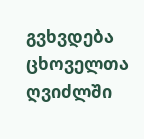გვხვდება ცხოველთა ღვიძლში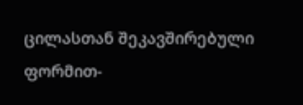ცილასთან შეკავშირებული ფორმით-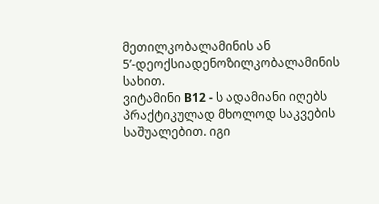მეთილკობალამინის ან 5’-დეოქსიადენოზილკობალამინის სახით.
ვიტამინი B12 - ს ადამიანი იღებს პრაქტიკულად მხოლოდ საკვების საშუალებით. იგი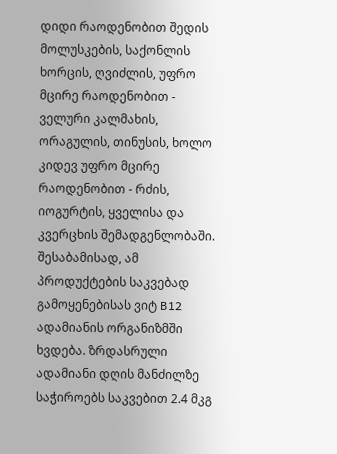დიდი რაოდენობით შედის მოლუსკების, საქონლის ხორცის, ღვიძლის, უფრო მცირე რაოდენობით - ველური კალმახის, ორაგულის, თინუსის, ხოლო კიდევ უფრო მცირე რაოდენობით - რძის, იოგურტის, ყველისა და კვერცხის შემადგენლობაში. შესაბამისად, ამ პროდუქტების საკვებად გამოყენებისას ვიტ B12 ადამიანის ორგანიზმში ხვდება. ზრდასრული ადამიანი დღის მანძილზე საჭიროებს საკვებით 2.4 მკგ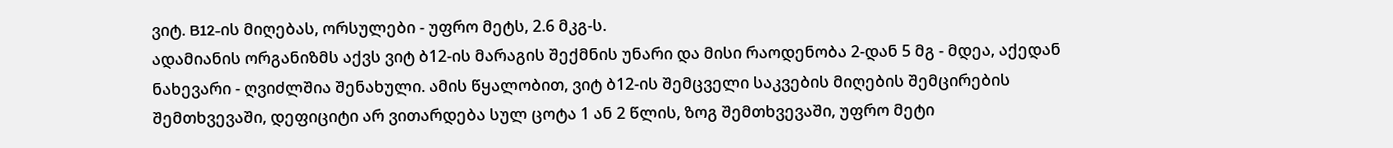ვიტ. B12-ის მიღებას, ორსულები - უფრო მეტს, 2.6 მკგ-ს.
ადამიანის ორგანიზმს აქვს ვიტ ბ12-ის მარაგის შექმნის უნარი და მისი რაოდენობა 2-დან 5 მგ - მდეა, აქედან ნახევარი - ღვიძლშია შენახული. ამის წყალობით, ვიტ ბ12-ის შემცველი საკვების მიღების შემცირების შემთხვევაში, დეფიციტი არ ვითარდება სულ ცოტა 1 ან 2 წლის, ზოგ შემთხვევაში, უფრო მეტი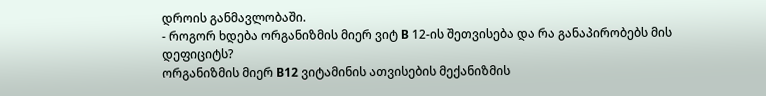დროის განმავლობაში.
- როგორ ხდება ორგანიზმის მიერ ვიტ B 12-ის შეთვისება და რა განაპირობებს მის დეფიციტს?
ორგანიზმის მიერ B12 ვიტამინის ათვისების მექანიზმის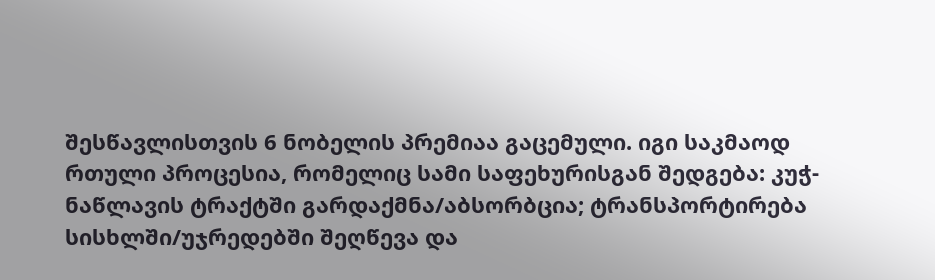შესწავლისთვის 6 ნობელის პრემიაა გაცემული. იგი საკმაოდ რთული პროცესია, რომელიც სამი საფეხურისგან შედგება: კუჭ-ნაწლავის ტრაქტში გარდაქმნა/აბსორბცია; ტრანსპორტირება სისხლში/უჯრედებში შეღწევა და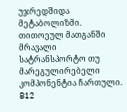უჯრედშიდა მეტაბოლიზმი. თითოეულ მათგანში მრავალი სატრანსპორტო თუ მარეგულირებელი კომპონენტია ჩართული.
B12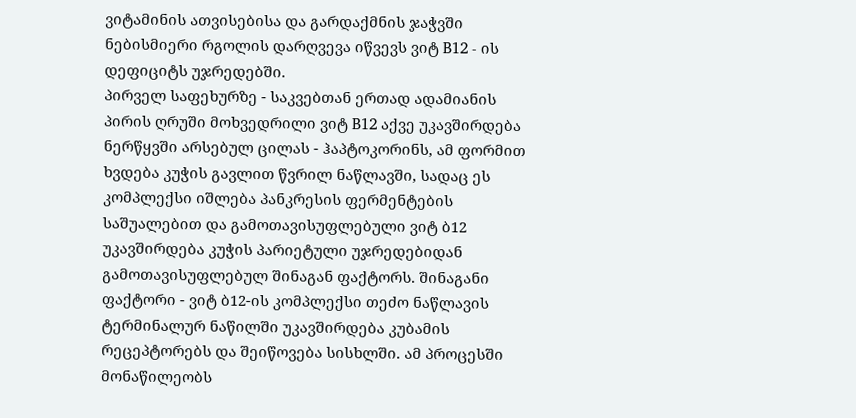ვიტამინის ათვისებისა და გარდაქმნის ჯაჭვში ნებისმიერი რგოლის დარღვევა იწვევს ვიტ B12 - ის დეფიციტს უჯრედებში.
პირველ საფეხურზე - საკვებთან ერთად ადამიანის პირის ღრუში მოხვედრილი ვიტ B12 აქვე უკავშირდება ნერწყვში არსებულ ცილას - ჰაპტოკორინს, ამ ფორმით ხვდება კუჭის გავლით წვრილ ნაწლავში, სადაც ეს კომპლექსი იშლება პანკრესის ფერმენტების საშუალებით და გამოთავისუფლებული ვიტ ბ12 უკავშირდება კუჭის პარიეტული უჯრედებიდან გამოთავისუფლებულ შინაგან ფაქტორს. შინაგანი ფაქტორი - ვიტ ბ12-ის კომპლექსი თეძო ნაწლავის ტერმინალურ ნაწილში უკავშირდება კუბამის რეცეპტორებს და შეიწოვება სისხლში. ამ პროცესში მონაწილეობს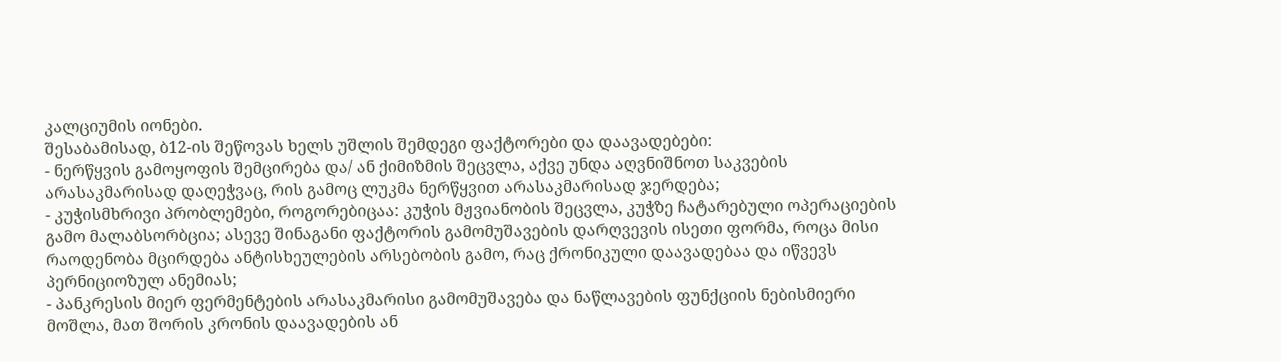კალციუმის იონები.
შესაბამისად, ბ12-ის შეწოვას ხელს უშლის შემდეგი ფაქტორები და დაავადებები:
- ნერწყვის გამოყოფის შემცირება და/ ან ქიმიზმის შეცვლა, აქვე უნდა აღვნიშნოთ საკვების არასაკმარისად დაღეჭვაც, რის გამოც ლუკმა ნერწყვით არასაკმარისად ჯერდება;
- კუჭისმხრივი პრობლემები, როგორებიცაა: კუჭის მჟვიანობის შეცვლა, კუჭზე ჩატარებული ოპერაციების გამო მალაბსორბცია; ასევე შინაგანი ფაქტორის გამომუშავების დარღვევის ისეთი ფორმა, როცა მისი რაოდენობა მცირდება ანტისხეულების არსებობის გამო, რაც ქრონიკული დაავადებაა და იწვევს პერნიციოზულ ანემიას;
- პანკრესის მიერ ფერმენტების არასაკმარისი გამომუშავება და ნაწლავების ფუნქციის ნებისმიერი მოშლა, მათ შორის კრონის დაავადების ან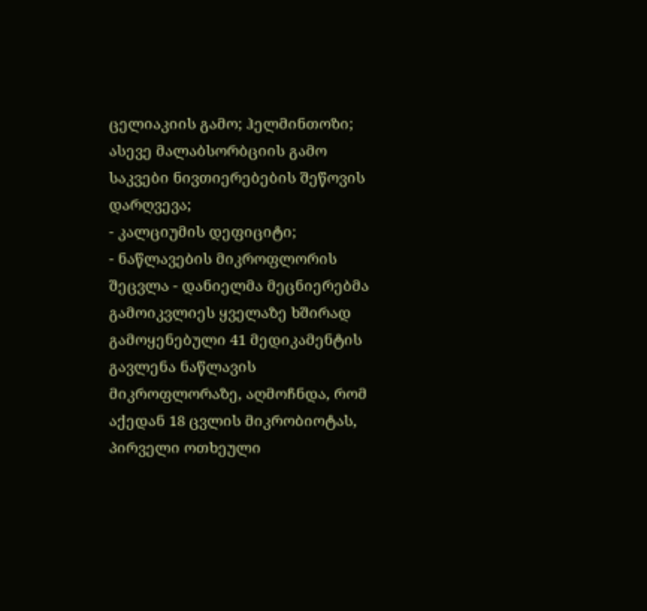ცელიაკიის გამო; ჰელმინთოზი; ასევე მალაბსორბციის გამო საკვები ნივთიერებების შეწოვის დარღვევა;
- კალციუმის დეფიციტი;
- ნაწლავების მიკროფლორის შეცვლა - დანიელმა მეცნიერებმა გამოიკვლიეს ყველაზე ხშირად გამოყენებული 41 მედიკამენტის გავლენა ნაწლავის მიკროფლორაზე, აღმოჩნდა, რომ აქედან 18 ცვლის მიკრობიოტას, პირველი ოთხეული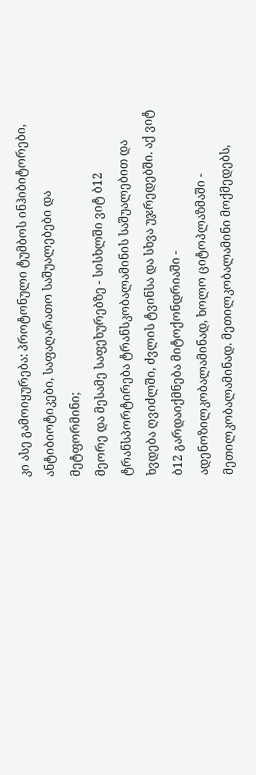კი ასე გამოიყურება: პროტონული ტუმბოს ინჰიბიტორები, ანტიბიოტიკები, საფაღარათო საშუალებები და მეტფორმინი;
მეორე და მესამე საფეხურებზე - სისხლში ვიტ ბ12 ტრანსპორტირება ტრანსკობალამინის საშუალებით და ხვდება ღვიძლში, ძვლის ტვინსა და სხვა უჯრედებში. აქ ვიტ ბ12 გარდაიქმნება მიტოქონდრიაში - ადენოზილკობალამინად, ხოლო ციტოპლაზმაში - მეთილკობალამინად. მეთილკობალამინი მოქმედებს,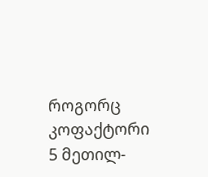როგორც კოფაქტორი 5 მეთილ-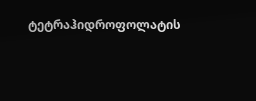ტეტრაჰიდროფოლატის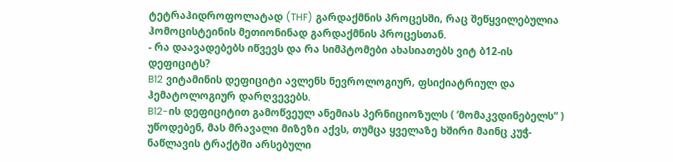ტეტრაჰიდროფოლატად (THF) გარდაქმნის პროცესში, რაც შეწყვილებულია ჰომოცისტეინის მეთიონინად გარდაქმნის პროცესთან.
- რა დაავადებებს იწვევს და რა სიმპტომები ახასიათებს ვიტ ბ12-ის დეფიციტს?
B12 ვიტამინის დეფიციტი ავლენს ნევროლოგიურ, ფსიქიატრიულ და ჰემატოლოგიურ დარღვევებს.
B12-ის დეფიციტით გამოწვეულ ანემიას პერნიციოზულს ( ‘მომაკვდინებელს“ ) უწოდებენ, მას მრავალი მიზეზი აქვს, თუმცა ყველაზე ხშირი მაინც კუჭ-ნაწლავის ტრაქტში არსებული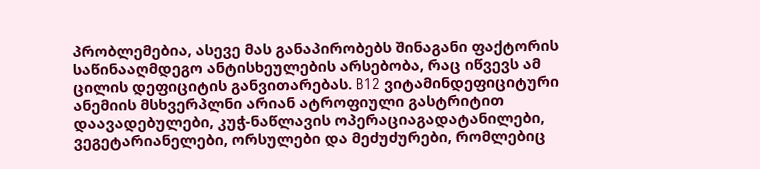პრობლემებია, ასევე მას განაპირობებს შინაგანი ფაქტორის საწინააღმდეგო ანტისხეულების არსებობა, რაც იწვევს ამ ცილის დეფიციტის განვითარებას. B12 ვიტამინდეფიციტური ანემიის მსხვერპლნი არიან ატროფიული გასტრიტით დაავადებულები, კუჭ-ნაწლავის ოპერაციაგადატანილები, ვეგეტარიანელები, ორსულები და მეძუძურები, რომლებიც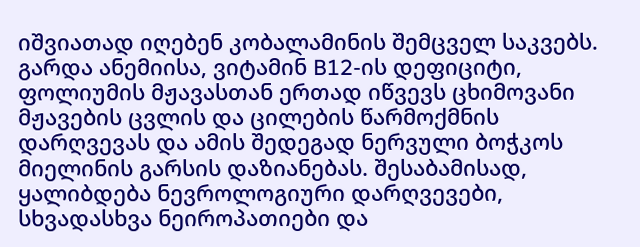იშვიათად იღებენ კობალამინის შემცველ საკვებს.
გარდა ანემიისა, ვიტამინ B12-ის დეფიციტი, ფოლიუმის მჟავასთან ერთად იწვევს ცხიმოვანი მჟავების ცვლის და ცილების წარმოქმნის დარღვევას და ამის შედეგად ნერვული ბოჭკოს მიელინის გარსის დაზიანებას. შესაბამისად, ყალიბდება ნევროლოგიური დარღვევები, სხვადასხვა ნეიროპათიები და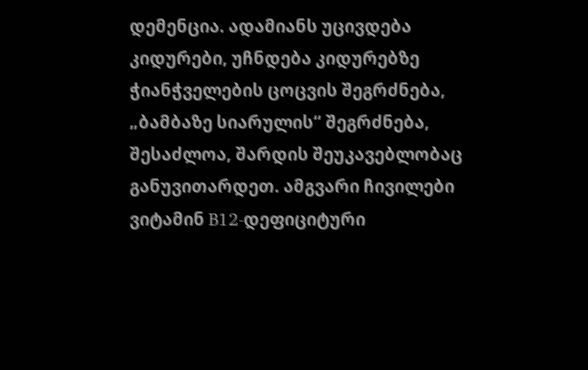დემენცია. ადამიანს უცივდება კიდურები, უჩნდება კიდურებზე ჭიანჭველების ცოცვის შეგრძნება, „ბამბაზე სიარულის“ შეგრძნება, შესაძლოა, შარდის შეუკავებლობაც განუვითარდეთ. ამგვარი ჩივილები ვიტამინ B12-დეფიციტური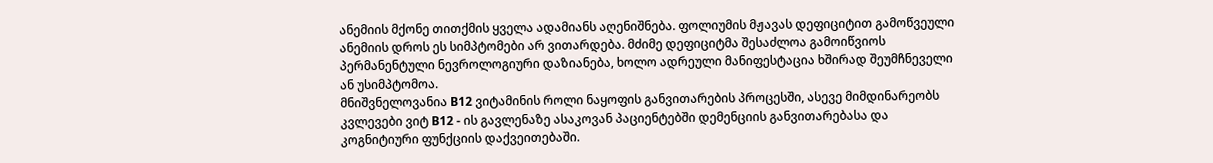ანემიის მქონე თითქმის ყველა ადამიანს აღენიშნება. ფოლიუმის მჟავას დეფიციტით გამოწვეული ანემიის დროს ეს სიმპტომები არ ვითარდება. მძიმე დეფიციტმა შესაძლოა გამოიწვიოს პერმანენტული ნევროლოგიური დაზიანება, ხოლო ადრეული მანიფესტაცია ხშირად შეუმჩნეველი ან უსიმპტომოა.
მნიშვნელოვანია B12 ვიტამინის როლი ნაყოფის განვითარების პროცესში, ასევე მიმდინარეობს კვლევები ვიტ B12 - ის გავლენაზე ასაკოვან პაციენტებში დემენციის განვითარებასა და კოგნიტიური ფუნქციის დაქვეითებაში.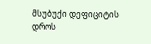მსუბუქი დეფიციტის დროს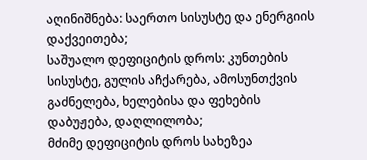აღინიშნება: საერთო სისუსტე და ენერგიის დაქვეითება;
საშუალო დეფიციტის დროს: კუნთების სისუსტე, გულის აჩქარება, ამოსუნთქვის გაძნელება, ხელებისა და ფეხების დაბუჟება, დაღლილობა;
მძიმე დეფიციტის დროს სახეზეა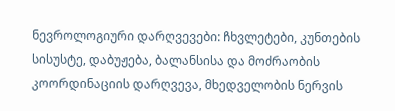ნევროლოგიური დარღვევები: ჩხვლეტები, კუნთების სისუსტე, დაბუჟება, ბალანსისა და მოძრაობის კოორდინაციის დარღვევა, მხედველობის ნერვის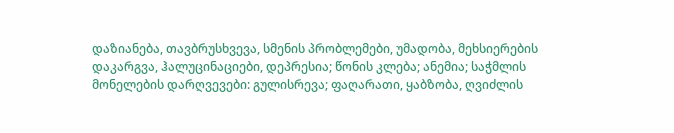დაზიანება, თავბრუსხვევა, სმენის პრობლემები, უმადობა, მეხსიერების დაკარგვა, ჰალუცინაციები, დეპრესია; წონის კლება; ანემია; საჭმლის მონელების დარღვევები: გულისრევა; ფაღარათი, ყაბზობა, ღვიძლის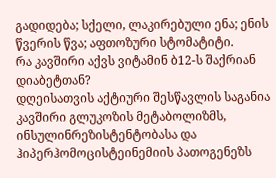გადიდება; სქელი, ლაკირებული ენა; ენის წვერის წვა; აფთოზური სტომატიტი.
რა კავშირი აქვს ვიტამინ ბ12-ს შაქრიან დიაბეტთან?
დღეისათვის აქტიური შესწავლის საგანია კავშირი გლუკოზის მეტაბოლიზმს, ინსულინრეზისტენტობასა და ჰიპერჰომოცისტეინემიის პათოგენეზს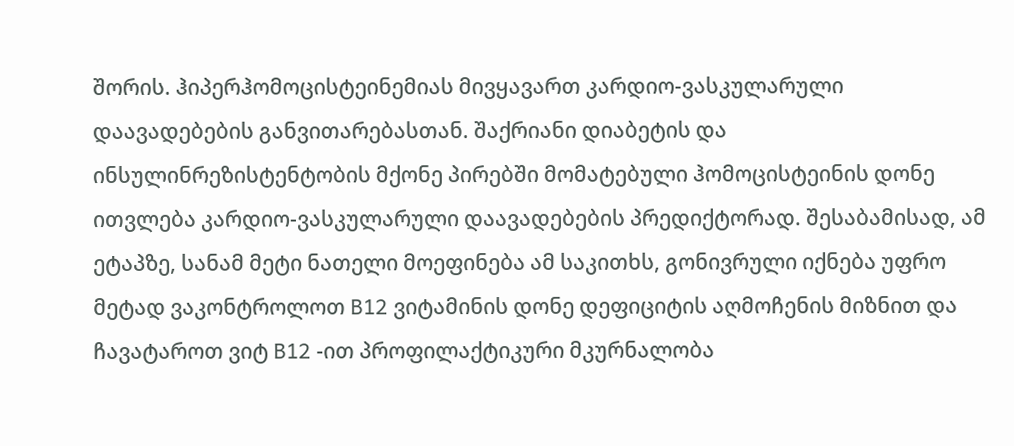შორის. ჰიპერჰომოცისტეინემიას მივყავართ კარდიო-ვასკულარული დაავადებების განვითარებასთან. შაქრიანი დიაბეტის და ინსულინრეზისტენტობის მქონე პირებში მომატებული ჰომოცისტეინის დონე ითვლება კარდიო-ვასკულარული დაავადებების პრედიქტორად. შესაბამისად, ამ ეტაპზე, სანამ მეტი ნათელი მოეფინება ამ საკითხს, გონივრული იქნება უფრო მეტად ვაკონტროლოთ B12 ვიტამინის დონე დეფიციტის აღმოჩენის მიზნით და ჩავატაროთ ვიტ B12 -ით პროფილაქტიკური მკურნალობა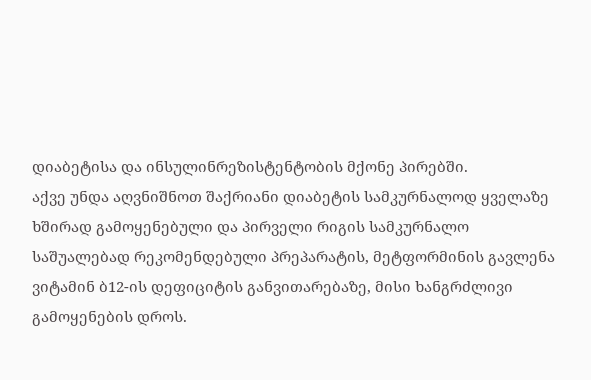დიაბეტისა და ინსულინრეზისტენტობის მქონე პირებში.
აქვე უნდა აღვნიშნოთ შაქრიანი დიაბეტის სამკურნალოდ ყველაზე ხშირად გამოყენებული და პირველი რიგის სამკურნალო საშუალებად რეკომენდებული პრეპარატის, მეტფორმინის გავლენა ვიტამინ ბ12-ის დეფიციტის განვითარებაზე, მისი ხანგრძლივი გამოყენების დროს.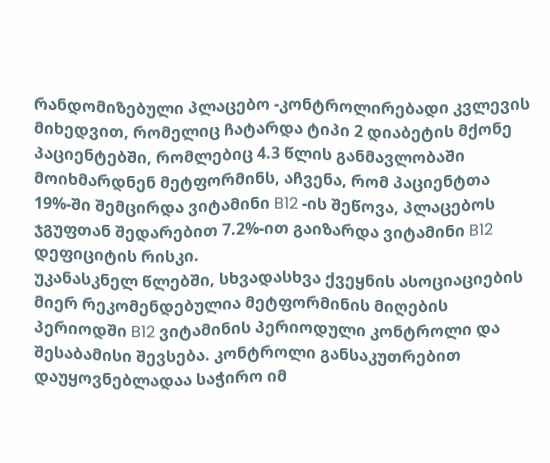რანდომიზებული პლაცებო -კონტროლირებადი კვლევის მიხედვით, რომელიც ჩატარდა ტიპი 2 დიაბეტის მქონე პაციენტებში, რომლებიც 4.3 წლის განმავლობაში მოიხმარდნენ მეტფორმინს, აჩვენა, რომ პაციენტთა 19%-ში შემცირდა ვიტამინი B12 -ის შეწოვა, პლაცებოს ჯგუფთან შედარებით 7.2%-ით გაიზარდა ვიტამინი B12 დეფიციტის რისკი.
უკანასკნელ წლებში, სხვადასხვა ქვეყნის ასოციაციების მიერ რეკომენდებულია მეტფორმინის მიღების პერიოდში B12 ვიტამინის პერიოდული კონტროლი და შესაბამისი შევსება. კონტროლი განსაკუთრებით დაუყოვნებლადაა საჭირო იმ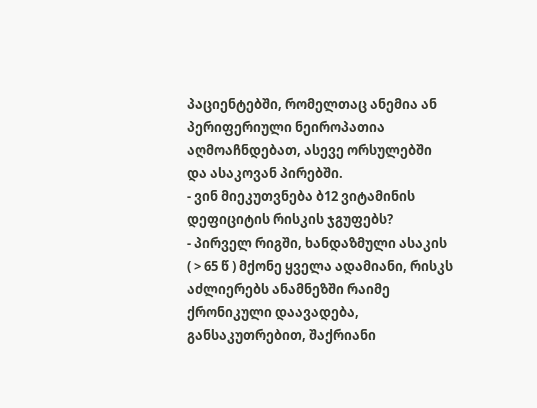პაციენტებში, რომელთაც ანემია ან პერიფერიული ნეიროპათია აღმოაჩნდებათ, ასევე ორსულებში და ასაკოვან პირებში.
- ვინ მიეკუთვნება ბ12 ვიტამინის დეფიციტის რისკის ჯგუფებს?
- პირველ რიგში, ხანდაზმული ასაკის ( > 65 წ ) მქონე ყველა ადამიანი, რისკს აძლიერებს ანამნეზში რაიმე ქრონიკული დაავადება, განსაკუთრებით, შაქრიანი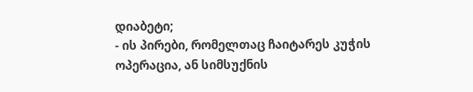დიაბეტი;
- ის პირები, რომელთაც ჩაიტარეს კუჭის ოპერაცია, ან სიმსუქნის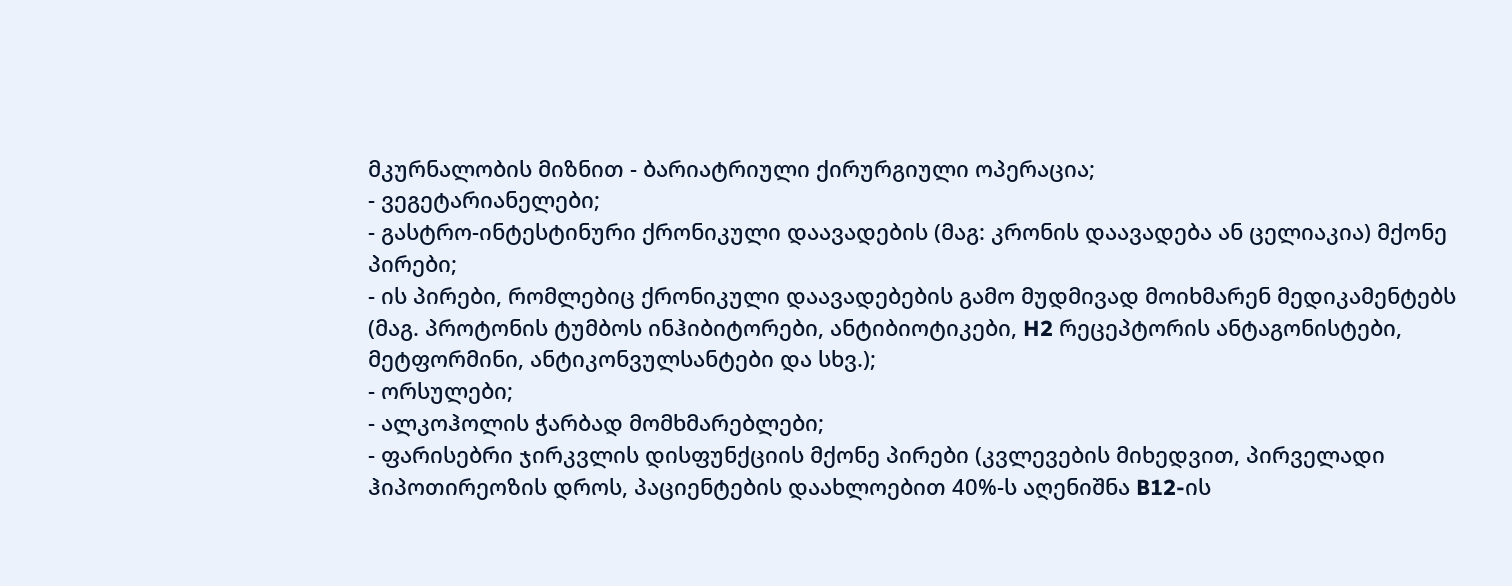მკურნალობის მიზნით - ბარიატრიული ქირურგიული ოპერაცია;
- ვეგეტარიანელები;
- გასტრო-ინტესტინური ქრონიკული დაავადების (მაგ: კრონის დაავადება ან ცელიაკია) მქონე პირები;
- ის პირები, რომლებიც ქრონიკული დაავადებების გამო მუდმივად მოიხმარენ მედიკამენტებს (მაგ. პროტონის ტუმბოს ინჰიბიტორები, ანტიბიოტიკები, H2 რეცეპტორის ანტაგონისტები, მეტფორმინი, ანტიკონვულსანტები და სხვ.);
- ორსულები;
- ალკოჰოლის ჭარბად მომხმარებლები;
- ფარისებრი ჯირკვლის დისფუნქციის მქონე პირები (კვლევების მიხედვით, პირველადი ჰიპოთირეოზის დროს, პაციენტების დაახლოებით 40%-ს აღენიშნა B12-ის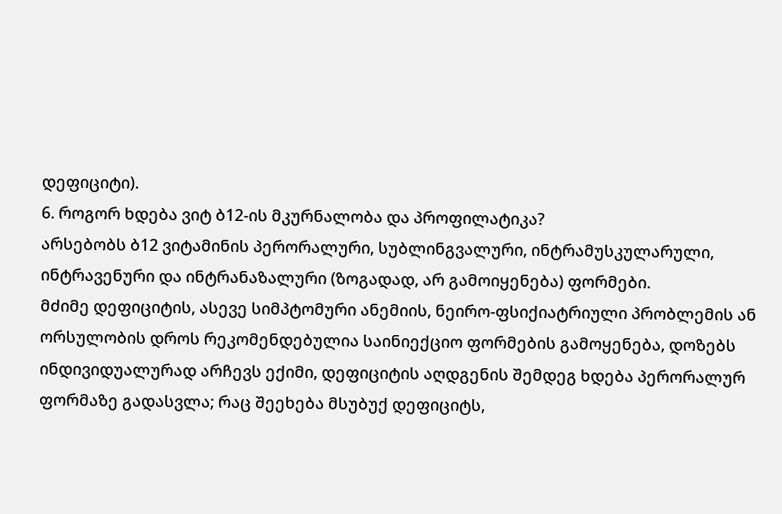დეფიციტი).
6. როგორ ხდება ვიტ ბ12-ის მკურნალობა და პროფილატიკა?
არსებობს ბ12 ვიტამინის პერორალური, სუბლინგვალური, ინტრამუსკულარული, ინტრავენური და ინტრანაზალური (ზოგადად, არ გამოიყენება) ფორმები.
მძიმე დეფიციტის, ასევე სიმპტომური ანემიის, ნეირო-ფსიქიატრიული პრობლემის ან ორსულობის დროს რეკომენდებულია საინიექციო ფორმების გამოყენება, დოზებს ინდივიდუალურად არჩევს ექიმი, დეფიციტის აღდგენის შემდეგ ხდება პერორალურ ფორმაზე გადასვლა; რაც შეეხება მსუბუქ დეფიციტს,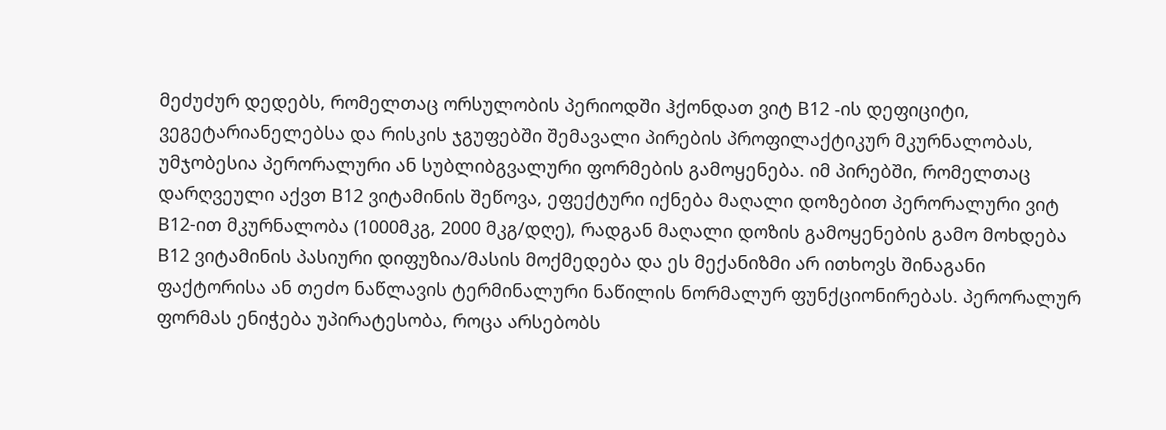მეძუძურ დედებს, რომელთაც ორსულობის პერიოდში ჰქონდათ ვიტ B12 -ის დეფიციტი, ვეგეტარიანელებსა და რისკის ჯგუფებში შემავალი პირების პროფილაქტიკურ მკურნალობას, უმჯობესია პერორალური ან სუბლიბგვალური ფორმების გამოყენება. იმ პირებში, რომელთაც დარღვეული აქვთ B12 ვიტამინის შეწოვა, ეფექტური იქნება მაღალი დოზებით პერორალური ვიტ B12-ით მკურნალობა (1000მკგ, 2000 მკგ/დღე), რადგან მაღალი დოზის გამოყენების გამო მოხდება B12 ვიტამინის პასიური დიფუზია/მასის მოქმედება და ეს მექანიზმი არ ითხოვს შინაგანი ფაქტორისა ან თეძო ნაწლავის ტერმინალური ნაწილის ნორმალურ ფუნქციონირებას. პერორალურ ფორმას ენიჭება უპირატესობა, როცა არსებობს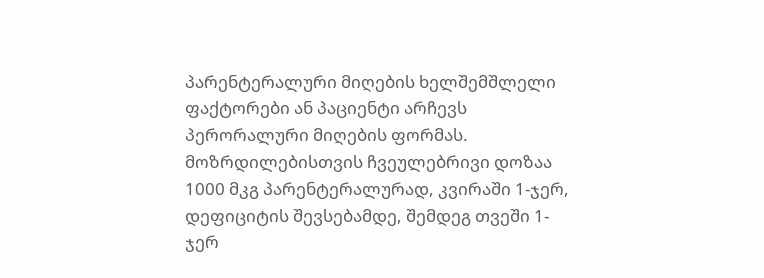პარენტერალური მიღების ხელშემშლელი ფაქტორები ან პაციენტი არჩევს პერორალური მიღების ფორმას. მოზრდილებისთვის ჩვეულებრივი დოზაა 1000 მკგ პარენტერალურად, კვირაში 1-ჯერ, დეფიციტის შევსებამდე, შემდეგ თვეში 1-ჯერ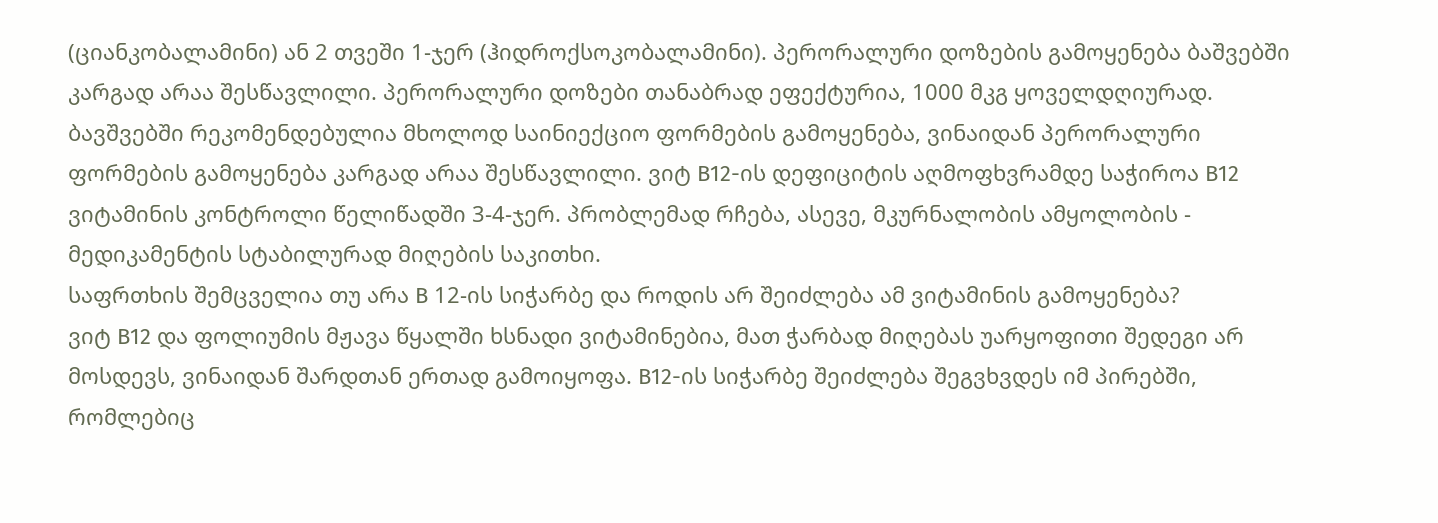(ციანკობალამინი) ან 2 თვეში 1-ჯერ (ჰიდროქსოკობალამინი). პერორალური დოზების გამოყენება ბაშვებში კარგად არაა შესწავლილი. პერორალური დოზები თანაბრად ეფექტურია, 1000 მკგ ყოველდღიურად.
ბავშვებში რეკომენდებულია მხოლოდ საინიექციო ფორმების გამოყენება, ვინაიდან პერორალური ფორმების გამოყენება კარგად არაა შესწავლილი. ვიტ B12-ის დეფიციტის აღმოფხვრამდე საჭიროა B12 ვიტამინის კონტროლი წელიწადში 3-4-ჯერ. პრობლემად რჩება, ასევე, მკურნალობის ამყოლობის - მედიკამენტის სტაბილურად მიღების საკითხი.
საფრთხის შემცველია თუ არა B 12-ის სიჭარბე და როდის არ შეიძლება ამ ვიტამინის გამოყენება?
ვიტ B12 და ფოლიუმის მჟავა წყალში ხსნადი ვიტამინებია, მათ ჭარბად მიღებას უარყოფითი შედეგი არ მოსდევს, ვინაიდან შარდთან ერთად გამოიყოფა. B12-ის სიჭარბე შეიძლება შეგვხვდეს იმ პირებში, რომლებიც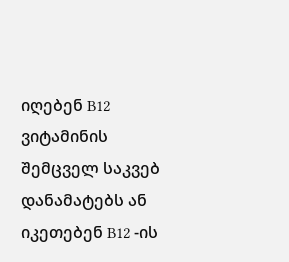იღებენ B12 ვიტამინის შემცველ საკვებ დანამატებს ან იკეთებენ B12 -ის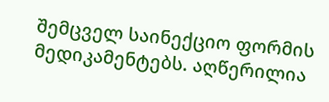შემცველ საინექციო ფორმის მედიკამენტებს. აღწერილია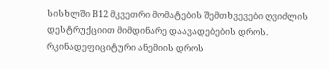სისხლში B12 მკვეთრი მომატების შემთხვევები ღვიძლის დესტრუქციით მიმდინარე დაავადებების დროს.
რკინადეფიციტური ანემიის დროს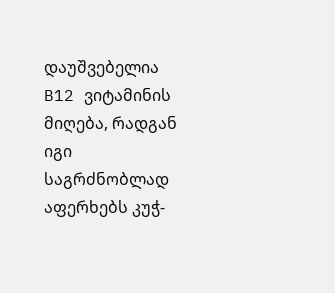დაუშვებელია B12 ვიტამინის მიღება, რადგან იგი საგრძნობლად აფერხებს კუჭ-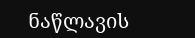ნაწლავის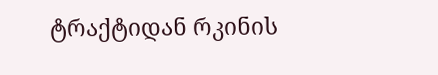ტრაქტიდან რკინის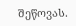შეწოვას.